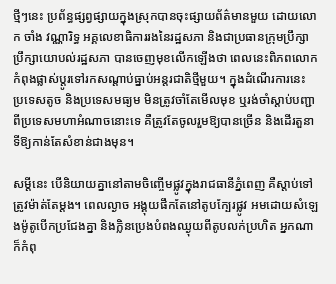ថ្មីៗនេះ ប្រព័ន្ធផ្សព្វផ្សាយក្នុងស្រុកបានចុះផ្សាយព័ត៌មានមួយ ដោយលោក ចាំង វណ្ណារិទ្ធ អគ្គលេខាធិការរងនៃរដ្ឋសភា និងជាប្រធានក្រុមប្រឹក្សាប្រឹក្សាយោបល់រដ្ឋសភា បានចេញមុខលើកឡើងថា ពេលនេះពិភពលោកកំពុងផ្លាស់ប្តូរទៅរកសណ្តាប់ធ្នាប់អន្តរជាតិថ្មីមួយ។ ក្នុងដំណើរការនេះ ប្រទេសតូច និងប្រទេសមធ្យម មិនត្រូវចាំតែមើលមុខ ឬរង់ចាំស្តាប់បញ្ជាពីប្រទេសមហាអំណាចនោះទេ គឺត្រូវតែចូលរួមឱ្យបានច្រើន និងដើរតួនាទីឱ្យកាន់តែសំខាន់ជាងមុន។

សម្តីនេះ បើនិយាយគ្នានៅតាមចិញ្ចើមផ្លូវក្នុងរាជធានីភ្នំពេញ គឺស្តាប់ទៅត្រូវម៉ាត់តែម្តង។ ពេលល្ងាច អង្គុយផឹកតែនៅតូបក្បែរផ្លូវ អមដោយសំឡេងម៉ូតូបើកប្រជែងគ្នា និងក្លិនប្រេងបំពងឈ្ងុយពីតូបលក់ប្រហិត អ្នកណាក៏កំពុ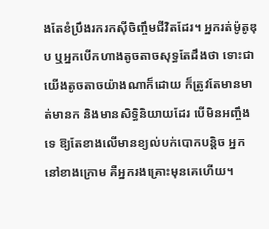ងតែខំប្រឹងរករកស៊ីចិញ្ចឹមជីវិតដែរ។ អ្នករត់ម៉ូតូឌុប ឬអ្នកបើកហាងតូចតាចសុទ្ធតែដឹងថា ទោះជាយើងតូចតាចយ៉ាងណាក៏ដោយ ក៏ត្រូវតែមានមាត់មានក និងមានសិទ្ធិនិយាយដែរ បើមិនអញ្ចឹងទេ ឱ្យតែខាងលើមានខ្យល់បក់បោកបន្តិច អ្នកនៅខាងក្រោម គឺអ្នករងគ្រោះមុនគេហើយ។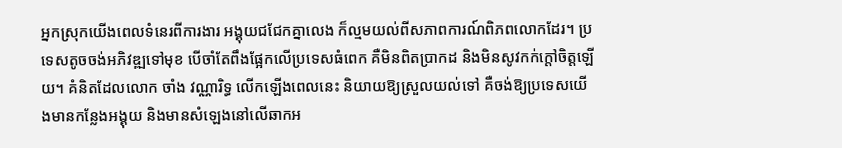អ្នកស្រុកយើងពេលទំនេរពីការងារ អង្គុយជជែកគ្នាលេង ក៏ល្មមយល់ពីសភាពការណ៍ពិភពលោកដែរ។ ប្រទេសតូចចង់អភិវឌ្ឍទៅមុខ បើចាំតែពឹងផ្អែកលើប្រទេសធំពេក គឺមិនពិតប្រាកដ និងមិនសូវកក់ក្តៅចិត្តឡើយ។ គំនិតដែលលោក ចាំង វណ្ណារិទ្ធ លើកឡើងពេលនេះ និយាយឱ្យស្រួលយល់ទៅ គឺចង់ឱ្យប្រទេសយើងមានកន្លែងអង្គុយ និងមានសំឡេងនៅលើឆាកអ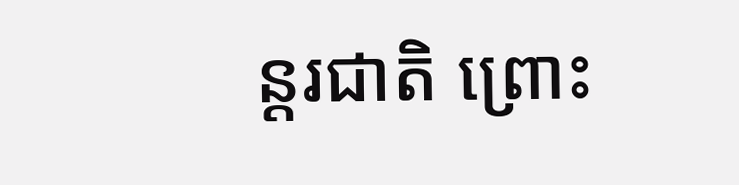ន្តរជាតិ ព្រោះ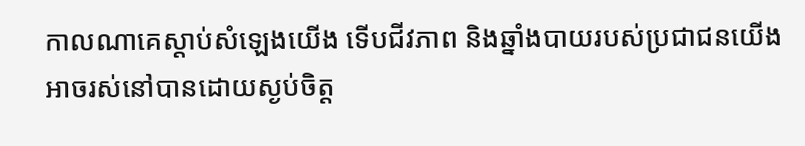កាលណាគេស្តាប់សំឡេងយើង ទើបជីវភាព និងឆ្នាំងបាយរបស់ប្រជាជនយើងអាចរស់នៅបានដោយស្ងប់ចិត្ត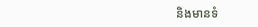និងមានទំ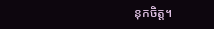នុកចិត្ត។